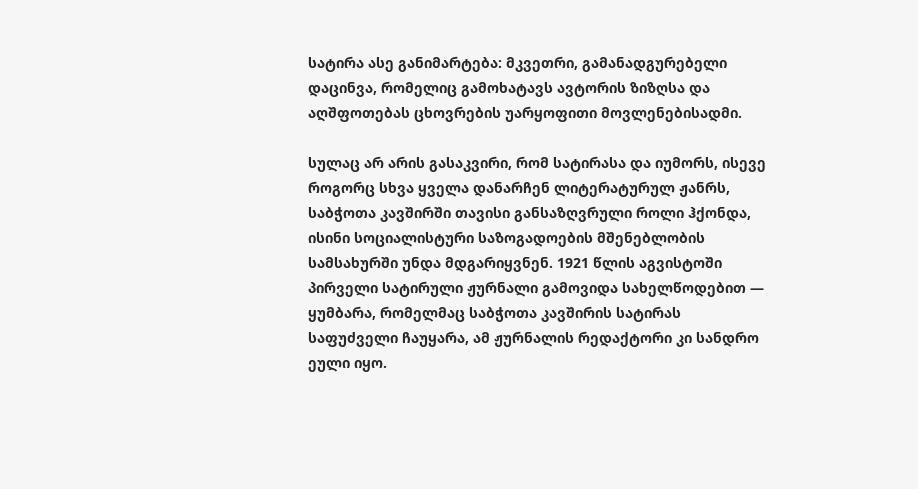სატირა ასე განიმარტება: მკვეთრი, გამანადგურებელი დაცინვა, რომელიც გამოხატავს ავტორის ზიზღსა და აღშფოთებას ცხოვრების უარყოფითი მოვლენებისადმი.

სულაც არ არის გასაკვირი, რომ სატირასა და იუმორს, ისევე როგორც სხვა ყველა დანარჩენ ლიტერატურულ ჟანრს, საბჭოთა კავშირში თავისი განსაზღვრული როლი ჰქონდა, ისინი სოციალისტური საზოგადოების მშენებლობის სამსახურში უნდა მდგარიყვნენ. 1921 წლის აგვისტოში პირველი სატირული ჟურნალი გამოვიდა სახელწოდებით — ყუმბარა, რომელმაც საბჭოთა კავშირის სატირას საფუძველი ჩაუყარა, ამ ჟურნალის რედაქტორი კი სანდრო ეული იყო.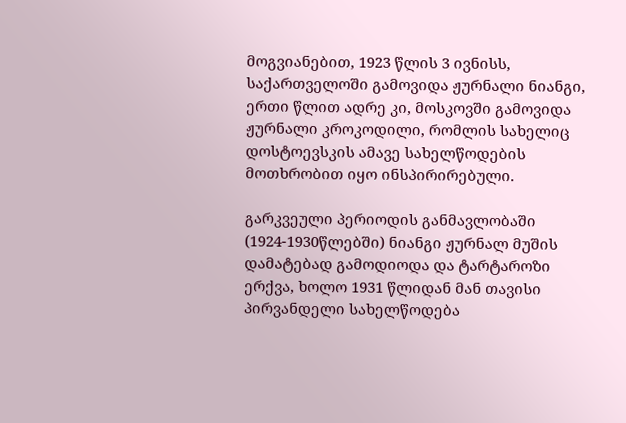მოგვიანებით, 1923 წლის 3 ივნისს, საქართველოში გამოვიდა ჟურნალი ნიანგი, ერთი წლით ადრე კი, მოსკოვში გამოვიდა ჟურნალი კროკოდილი, რომლის სახელიც დოსტოევსკის ამავე სახელწოდების მოთხრობით იყო ინსპირირებული.

გარკვეული პერიოდის განმავლობაში (1924-1930წლებში) ნიანგი ჟურნალ მუშის დამატებად გამოდიოდა და ტარტაროზი ერქვა, ხოლო 1931 წლიდან მან თავისი პირვანდელი სახელწოდება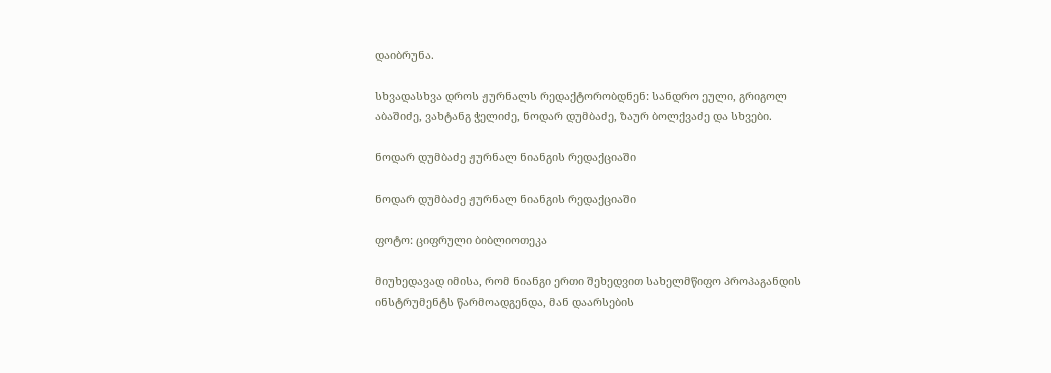დაიბრუნა.

სხვადასხვა დროს ჟურნალს რედაქტორობდნენ: სანდრო ეული, გრიგოლ აბაშიძე, ვახტანგ ჭელიძე, ნოდარ დუმბაძე, ზაურ ბოლქვაძე და სხვები.

ნოდარ დუმბაძე ჟურნალ ნიანგის რედაქციაში

ნოდარ დუმბაძე ჟურნალ ნიანგის რედაქციაში

ფოტო: ციფრული ბიბლიოთეკა

მიუხედავად იმისა, რომ ნიანგი ერთი შეხედვით სახელმწიფო პროპაგანდის ინსტრუმენტს წარმოადგენდა, მან დაარსების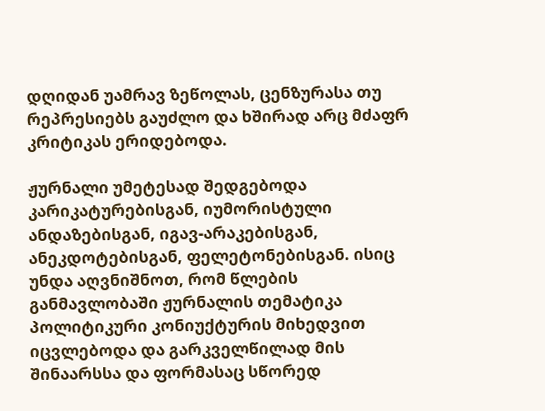დღიდან უამრავ ზეწოლას, ცენზურასა თუ რეპრესიებს გაუძლო და ხშირად არც მძაფრ კრიტიკას ერიდებოდა.

ჟურნალი უმეტესად შედგებოდა კარიკატურებისგან, იუმორისტული ანდაზებისგან, იგავ-არაკებისგან, ანეკდოტებისგან, ფელეტონებისგან. ისიც უნდა აღვნიშნოთ, რომ წლების განმავლობაში ჟურნალის თემატიკა პოლიტიკური კონიუქტურის მიხედვით იცვლებოდა და გარკველწილად მის შინაარსსა და ფორმასაც სწორედ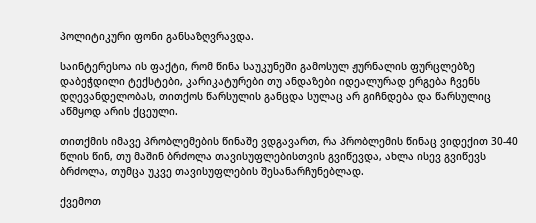პოლიტიკური ფონი განსაზღვრავდა.

საინტერესოა ის ფაქტი, რომ წინა საუკუნეში გამოსულ ჟურნალის ფურცლებზე დაბეჭდილი ტექსტები, კარიკატურები თუ ანდაზები იდეალურად ერგება ჩვენს დღევანდელობას, თითქოს წარსულის განცდა სულაც არ გიჩნდება და წარსულიც აწმყოდ არის ქცეული.

თითქმის იმავე პრობლემების წინაშე ვდგავართ, რა პრობლემის წინაც ვიდექით 30-40 წლის წინ, თუ მაშინ ბრძოლა თავისუფლებისთვის გვიწევდა, ახლა ისევ გვიწევს ბრძოლა, თუმცა უკვე თავისუფლების შესანარჩუნებლად.

ქვემოთ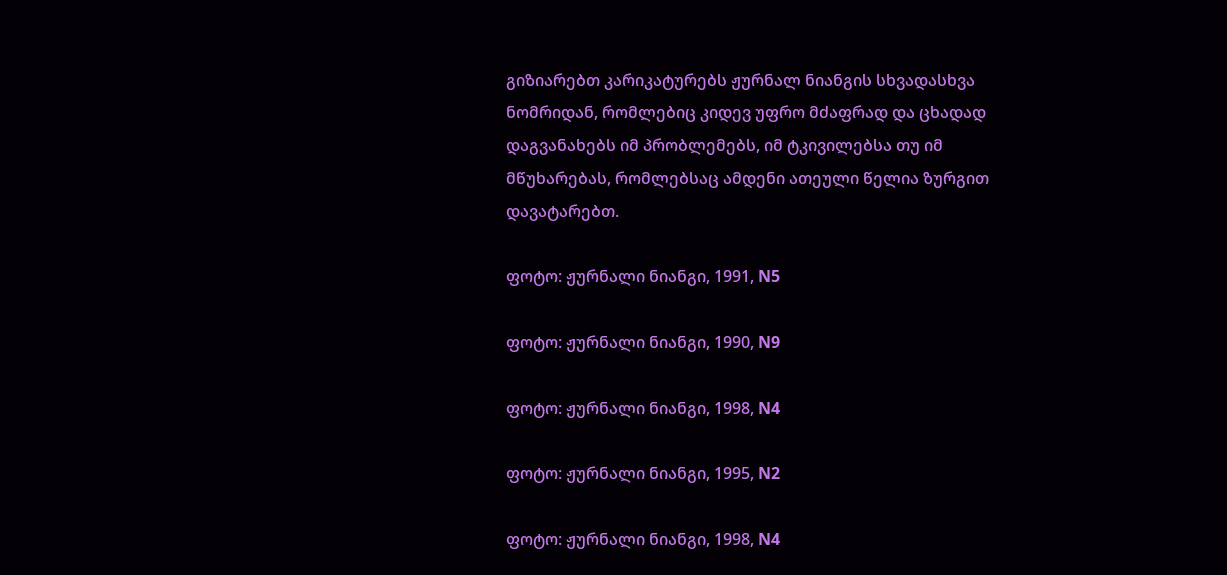გიზიარებთ კარიკატურებს ჟურნალ ნიანგის სხვადასხვა ნომრიდან, რომლებიც კიდევ უფრო მძაფრად და ცხადად დაგვანახებს იმ პრობლემებს, იმ ტკივილებსა თუ იმ მწუხარებას, რომლებსაც ამდენი ათეული წელია ზურგით დავატარებთ.

ფოტო: ჟურნალი ნიანგი, 1991, N5

ფოტო: ჟურნალი ნიანგი, 1990, N9

ფოტო: ჟურნალი ნიანგი, 1998, N4

ფოტო: ჟურნალი ნიანგი, 1995, N2

ფოტო: ჟურნალი ნიანგი, 1998, N4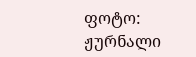ფოტო: ჟურნალი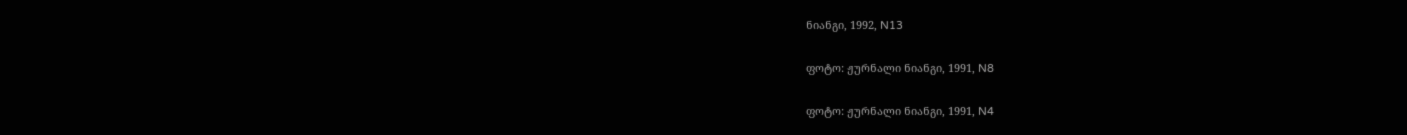ნიანგი, 1992, N13

ფოტო: ჟურნალი ნიანგი, 1991, N8

ფოტო: ჟურნალი ნიანგი, 1991, N4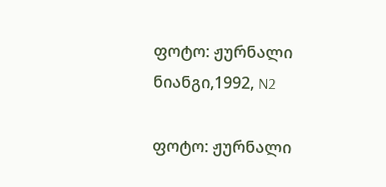ფოტო: ჟურნალი ნიანგი,1992, N2

ფოტო: ჟურნალი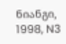ნიანგი, 1998, N3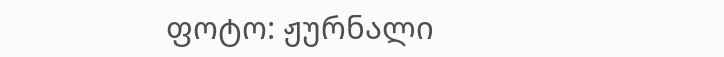ფოტო: ჟურნალი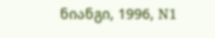ნიანგი, 1996, N1